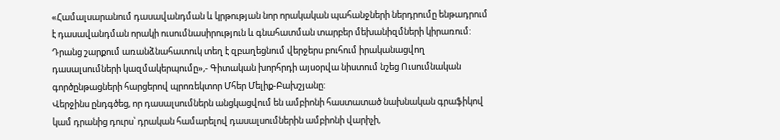«Համալսարանում դասավանդման և կրթության նոր որակական պահանջների ներդրումը ենթադրում է դասավանդման որակի ուսումնասիրություն և գնահատման տարբեր մեխանիզմների կիրառում: Դրանց շարքում առանձնահատուկ տեղ է զբաղեցնում վերջերս բուհում իրականացվող դասալսումների կազմակերպումը»,- Գիտական խորհրդի այսօրվա նիստում նշեց Ուսումնական գործընթացների հարցերով պրոռեկտոր Մհեր Մելիք-Բախշյանը:
Վերջինս ընդգծեց, որ դասալսումներն անցկացվում են ամբիոնի հաստատած նախնական գրաֆիկով կամ դրանից դուրս՝ դրական համարելով դասալսումներին ամբիոնի վարիչի,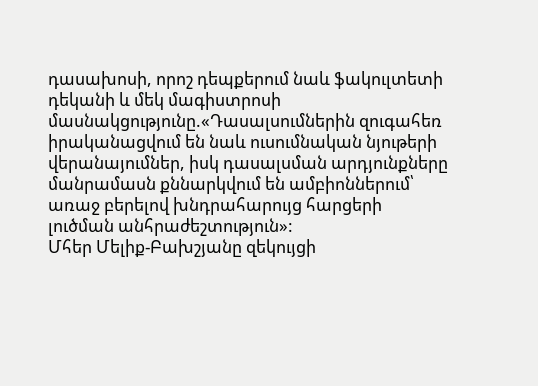դասախոսի, որոշ դեպքերում նաև ֆակուլտետի դեկանի և մեկ մագիստրոսի մասնակցությունը.«Դասալսումներին զուգահեռ իրականացվում են նաև ուսումնական նյութերի վերանայումներ, իսկ դասալսման արդյունքները մանրամասն քննարկվում են ամբիոններում՝ առաջ բերելով խնդրահարույց հարցերի լուծման անհրաժեշտություն»:
Մհեր Մելիք-Բախշյանը զեկույցի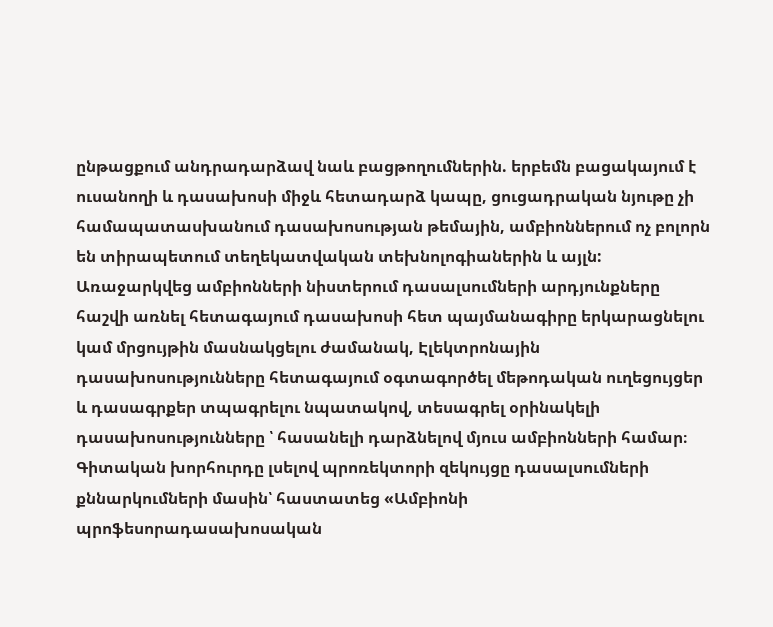ընթացքում անդրադարձավ նաև բացթողումներին. երբեմն բացակայում է ուսանողի և դասախոսի միջև հետադարձ կապը, ցուցադրական նյութը չի համապատասխանում դասախոսության թեմային, ամբիոններում ոչ բոլորն են տիրապետում տեղեկատվական տեխնոլոգիաներին և այլն:
Առաջարկվեց ամբիոնների նիստերում դասալսումների արդյունքները հաշվի առնել հետագայում դասախոսի հետ պայմանագիրը երկարացնելու կամ մրցույթին մասնակցելու ժամանակ, Էլեկտրոնային դասախոսությունները հետագայում օգտագործել մեթոդական ուղեցույցեր և դասագրքեր տպագրելու նպատակով, տեսագրել օրինակելի դասախոսությունները ՝ հասանելի դարձնելով մյուս ամբիոնների համար։
Գիտական խորհուրդը լսելով պրոռեկտորի զեկույցը դասալսումների քննարկումների մասին՝ հաստատեց «Ամբիոնի պրոֆեսորադասախոսական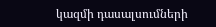կազմի դասալսումների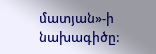մատյան»-ի նախագիծը: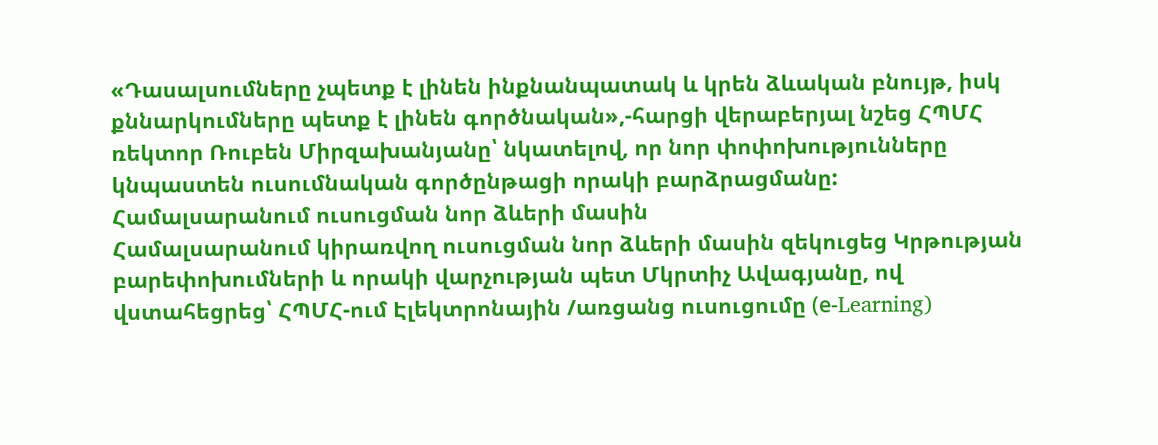«Դասալսումները չպետք է լինեն ինքնանպատակ և կրեն ձևական բնույթ, իսկ քննարկումները պետք է լինեն գործնական»,-հարցի վերաբերյալ նշեց ՀՊՄՀ ռեկտոր Ռուբեն Միրզախանյանը՝ նկատելով, որ նոր փոփոխությունները կնպաստեն ուսումնական գործընթացի որակի բարձրացմանը:
Համալսարանում ուսուցման նոր ձևերի մասին
Համալսարանում կիրառվող ուսուցման նոր ձևերի մասին զեկուցեց Կրթության բարեփոխումների և որակի վարչության պետ Մկրտիչ Ավագյանը, ով վստահեցրեց՝ ՀՊՄՀ-ում Էլեկտրոնային /առցանց ուսուցումը (е-Learning)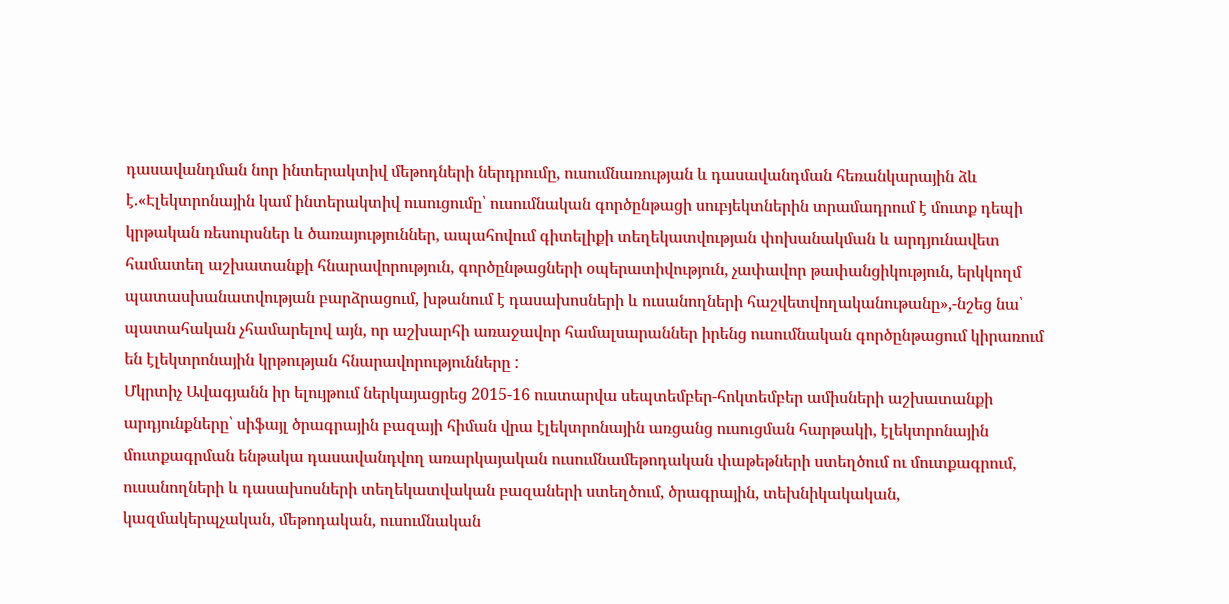դասավանդման նոր ինտերակտիվ մեթոդների ներդրումը, ուսումնառության և դասավանդման հեռանկարային ձև է.«Էլեկտրոնային կամ ինտերակտիվ ուսուցումը՝ ուսումնական գործընթացի սուբյեկտներին տրամադրում է մուտք դեպի կրթական ռեսուրսներ և ծառայություններ, ապահովում գիտելիքի տեղեկատվության փոխանակման և արդյունավետ համատեղ աշխատանքի հնարավորություն, գործընթացների օպերատիվություն, չափավոր թափանցիկություն, երկկողմ պատասխանատվության բարձրացում, խթանում է դասախոսների և ուսանողների հաշվետվողականութանը»,-նշեց նա՝ պատահական չհամարելով այն, որ աշխարհի առաջավոր համալսարաններ իրենց ուսումնական գործընթացում կիրառում են էլեկտրոնային կրթության հնարավորությունները :
Մկրտիչ Ավագյանն իր ելույթում ներկայացրեց 2015-16 ուստարվա սեպտեմբեր-հոկտեմբեր ամիսների աշխատանքի արդյունքները՝ սիֆայլ ծրագրային բազայի հիման վրա էլեկտրոնային առցանց ուսուցման հարթակի, էլեկտրոնային մուտքագրման ենթակա դասավանդվող առարկայական ուսումնամեթոդական փաթեթների ստեղծում ու մուտքագրում, ուսանողների և դասախոսների տեղեկատվական բազաների ստեղծում, ծրագրային, տեխնիկակական, կազմակերպչական, մեթոդական, ուսումնական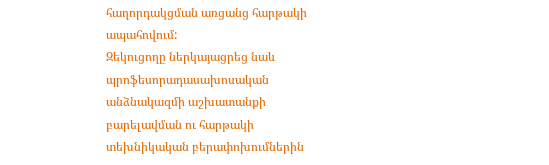հաղորդակցման առցանց հարթակի ապահովում:
Զեկուցողը ներկայացրեց նաև պրոֆեսորադասախոսական անձնակազմի աշխատանքի բարելավման ու հարթակի տեխնիկական բերափոխումներին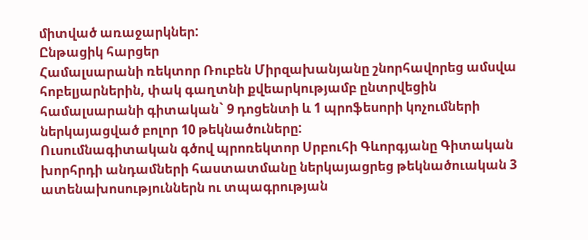միտված առաջարկներ:
Ընթացիկ հարցեր
Համալսարանի ռեկտոր Ռուբեն Միրզախանյանը շնորհավորեց ամսվա հոբելյարներին, փակ գաղտնի քվեարկությամբ ընտրվեցին համալսարանի գիտական` 9 դոցենտի և 1 պրոֆեսորի կոչումների ներկայացված բոլոր 10 թեկնածուները:
Ուսումնագիտական գծով պրոռեկտոր Սրբուհի Գևորգյանը Գիտական խորհրդի անդամների հաստատմանը ներկայացրեց թեկնածուական 3 ատենախոսություններն ու տպագրության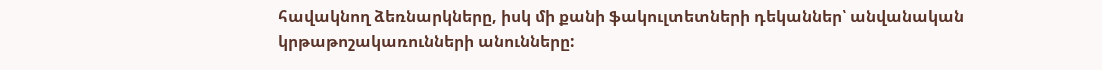հավակնող ձեռնարկները, իսկ մի քանի ֆակուլտետների դեկաններ՝ անվանական կրթաթոշակառունների անունները: